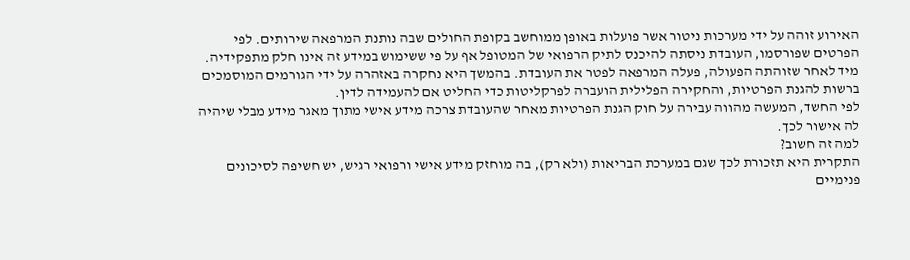האירוע זוהה על ידי מערכות ניטור אשר פועלות באופן ממוחשב בקופת החולים שבה נותנת המרפאה שירותים. לפי הפרטים שפורסמו, העובדת ניסתה להיכנס לתיק הרפואי של המטופל אף על פי ששימוש במידע זה אינו חלק מתפקידיה.
מיד לאחר שזוהתה הפעולה, פעלה המרפאה לפטר את העובדת. בהמשך היא נחקרה באזהרה על ידי הגורמים המוסמכים ברשות להגנת הפרטיות, והחקירה הפלילית הועברה לפרקליטות כדי החליט אם להעמידה לדין.
לפי החשד, המעשה מהווה עבירה על חוק הגנת הפרטיות מאחר שהעובדת צרכה מידע אישי מתוך מאגר מידע מבלי שיהיה לה אישור לכך.
למה זה חשוב?
התקרית היא תזכורת לכך שגם במערכת הבריאות (ולא רק), בה מוחזק מידע אישי ורפואי רגיש, יש חשיפה לסיכונים פנימיים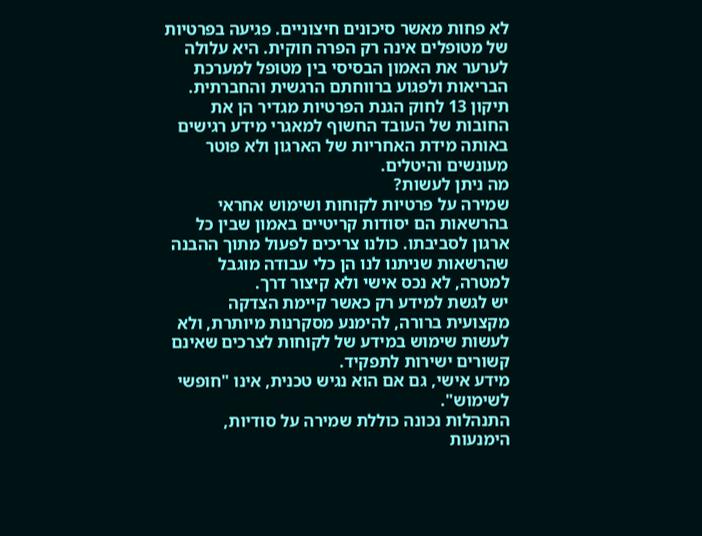לא פחות מאשר סיכונים חיצוניים. פגיעה בפרטיות של מטופלים אינה רק הפרה חוקית. היא עלולה לערער את האמון הבסיסי בין מטופל למערכת הבריאות ולפגוע ברווחתם הרגשית והחברתית.
תיקון 13 לחוק הגנת הפרטיות מגדיר הן את החובות של העובד החשוף למאגרי מידע רגישים באותה מידת האחריות של הארגון ולא פוטר מעונשים והיטלים.
מה ניתן לעשות?
שמירה על פרטיות לקוחות ושימוש אחראי בהרשאות הם יסודות קריטיים באמון שבין כל ארגון לסביבתו. כולנו צריכים לפעול מתוך ההבנה שהרשאות שניתנו לנו הן כלי עבודה מוגבל למטרה, לא נכס אישי ולא קיצור דרך.
יש לגשת למידע רק כאשר קיימת הצדקה מקצועית ברורה, להימנע מסקרנות מיותרת, ולא לעשות שימוש במידע של לקוחות לצרכים שאינם קשורים ישירות לתפקיד.
מידע אישי, גם אם הוא נגיש טכנית, אינו "חופשי לשימוש".
התנהלות נכונה כוללת שמירה על סודיות, הימנעות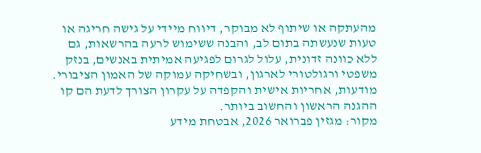מהעתקה או שיתוף לא מבוקר, דיווח מיידי על גישה חריגה או טעות שנעשתה בתום לב, והבנה ששימוש לרעה בהרשאות, גם ללא כוונה זדונית, עלול לגרום לפגיעה אמיתית באנשים, בנזק משפטי ורגולטורי לארגון, ובשחיקה עמוקה של האמון הציבורי.
מודעות, אחריות אישית והקפדה על עקרון הצורך לדעת הם קו ההגנה הראשון והחשוב ביותר.
מקור: מגזין פברואר 2026, אבטחת מידע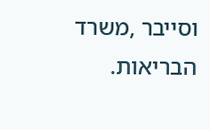וסייבר ,משרד הבריאות.